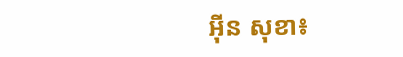អ៊ីន សុខា៖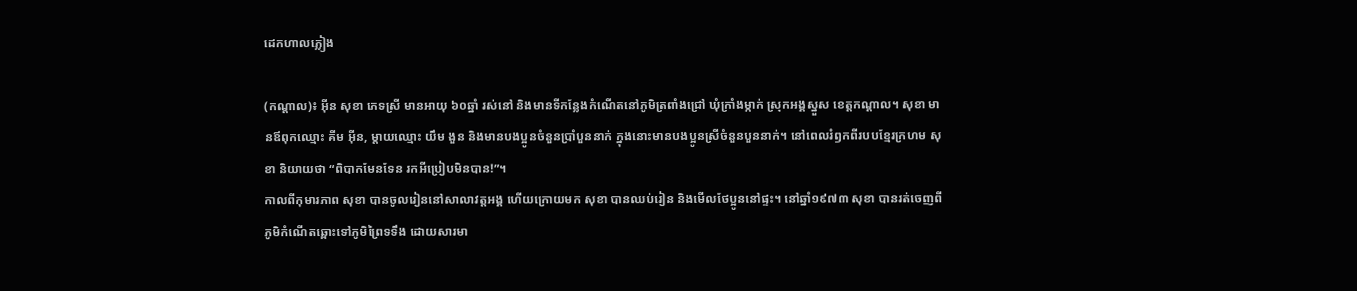ដេកហាលភ្លៀង

(កណ្ដាល)៖ អ៊ីន សុខា ភេទស្រី មានអាយុ ៦០ឆ្នាំ រស់នៅ និងមានទីកន្លែងកំណើតនៅភូមិត្រពាំងជ្រៅ ឃុំក្រាំងម្កាក់ ស្រុកអង្គស្នួស ខេត្តកណ្ដាល។ សុខា មានឪពុកឈ្មោះ គីម អ៊ីន, ម្ដាយឈ្មោះ យឹម ងួន និងមានបងប្អូនចំនួនប្រាំបួននាក់ ក្នុងនោះមានបងប្អូនស្រីចំនួនបួននាក់។ នៅពេលរំឭកពីរបបខ្មែរក្រហម សុខា និយាយថា “ពិបាកមែនទែន រកអីប្រៀបមិនបាន!”។
កាលពីកុមារភាព សុខា បានចូលរៀននៅសាលាវត្តអង្គ ហើយក្រោយមក សុខា បានឈប់រៀន និងមើលថែប្អូននៅផ្ទះ។ នៅឆ្នាំ១៩៧៣ សុខា បានរត់ចេញពីភូមិកំណើតឆ្ពោះទៅភូមិព្រៃទទឹង ដោយសារមា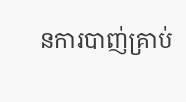នការបាញ់គ្រាប់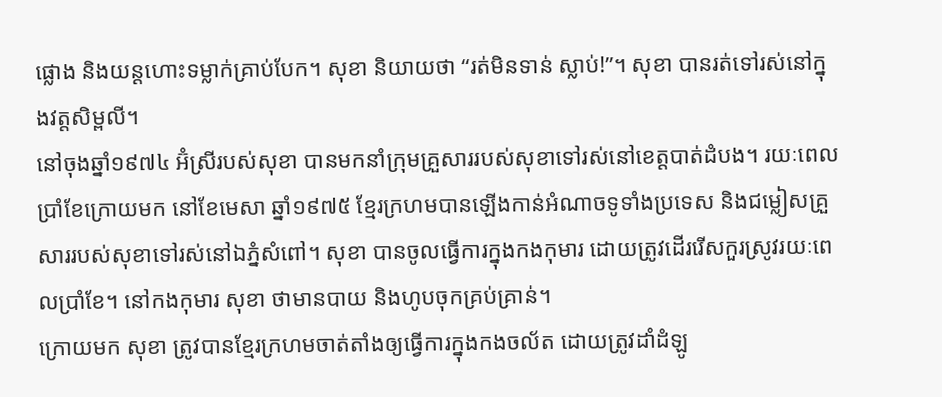ផ្លោង និងយន្តហោះទម្លាក់គ្រាប់បែក។ សុខា និយាយថា “រត់មិនទាន់ ស្លាប់!”។ សុខា បានរត់ទៅរស់នៅក្នុងវត្តសិម្ពលី។
នៅចុងឆ្នាំ១៩៧៤ អ៊ំស្រីរបស់សុខា បានមកនាំក្រុមគ្រួសាររបស់សុខាទៅរស់នៅខេត្តបាត់ដំបង។ រយៈពេលប្រាំខែក្រោយមក នៅខែមេសា ឆ្នាំ១៩៧៥ ខ្មែរក្រហមបានឡើងកាន់អំណាចទូទាំងប្រទេស និងជម្លៀសគ្រួសាររបស់សុខាទៅរស់នៅឯភ្នំសំពៅ។ សុខា បានចូលធ្វើការក្នុងកងកុមារ ដោយត្រូវដើររើសកួរស្រូវរយៈពេលប្រាំខែ។ នៅកងកុមារ សុខា ថាមានបាយ និងហូបចុកគ្រប់គ្រាន់។
ក្រោយមក សុខា ត្រូវបានខ្មែរក្រហមចាត់តាំងឲ្យធ្វើការក្នុងកងចល័ត ដោយត្រូវដាំដំឡូ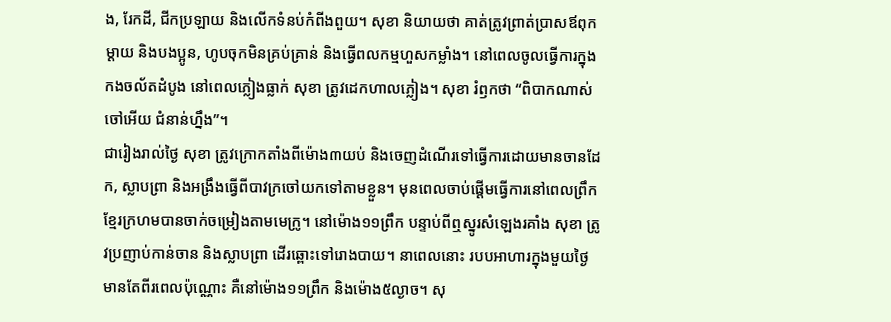ង, រែកដី, ជីកប្រឡាយ និងលើកទំនប់កំពីងពួយ។ សុខា និយាយថា គាត់ត្រូវព្រាត់ប្រាសឪពុកម្ដាយ និងបងប្អូន, ហូបចុកមិនគ្រប់គ្រាន់ និងធ្វើពលកម្មហួសកម្លាំង។ នៅពេលចូលធ្វើការក្នុងកងចល័តដំបូង នៅពេលភ្លៀងធ្លាក់ សុខា ត្រូវដេកហាលភ្លៀង។ សុខា រំឭកថា “ពិបាកណាស់ចៅអើយ ជំនាន់ហ្នឹង”។
ជារៀងរាល់ថ្ងៃ សុខា ត្រូវក្រោកតាំងពីម៉ោង៣យប់ និងចេញដំណើរទៅធ្វើការដោយមានចានដែក, ស្លាបព្រា និងអង្រឹងធ្វើពីបាវក្រចៅយកទៅតាមខ្លួន។ មុនពេលចាប់ផ្តើមធ្វើការនៅពេលព្រឹក ខ្មែរក្រហមបានចាក់ចម្រៀងតាមមេក្រូ។ នៅម៉ោង១១ព្រឹក បន្ទាប់ពីឮស្នូរសំឡេងរគាំង សុខា ត្រូវប្រញាប់កាន់ចាន និងស្លាបព្រា ដើរឆ្ពោះទៅរោងបាយ។ នាពេលនោះ របបអាហារក្នុងមួយថ្ងៃ មានតែពីរពេលប៉ុណ្ណោះ គឺនៅម៉ោង១១ព្រឹក និងម៉ោង៥ល្ងាច។ សុ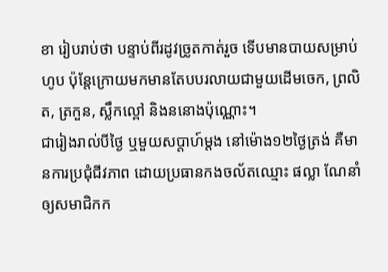ខា រៀបរាប់ថា បន្ទាប់ពីរដូវច្រូតកាត់រួច ទើបមានបាយសម្រាប់ហូប ប៉ុន្តែក្រោយមកមានតែបបរលាយជាមួយដើមចេក, ព្រលិត, ត្រកួន, ស្លឹកល្ពៅ និងននោងប៉ុណ្ណោះ។
ជារៀងរាល់បីថ្ងៃ ឬមួយសប្តាហ៍ម្តង នៅម៉ោង១២ថ្ងៃត្រង់ គឺមានការប្រជុំជីវភាព ដោយប្រធានកងចល័តឈ្មោះ ផល្លា ណែនាំឲ្យសមាជិកក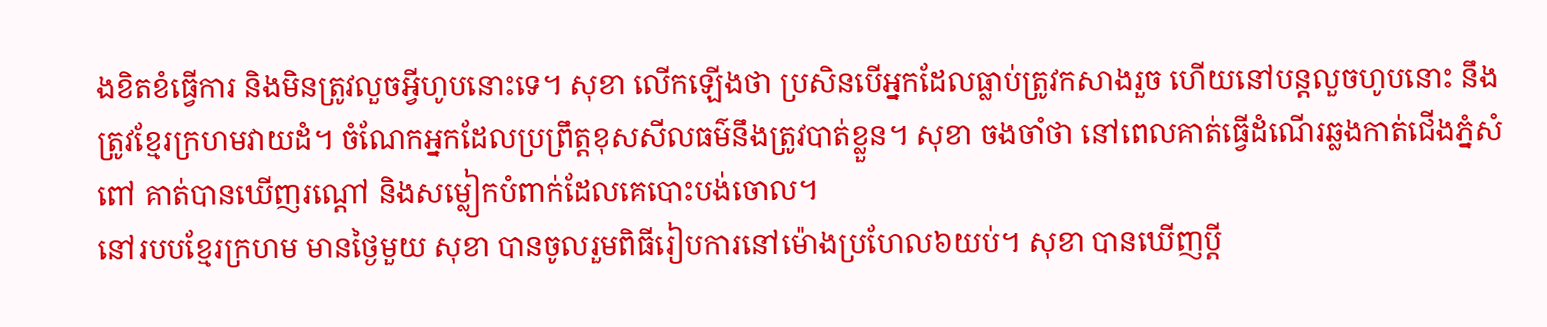ងខិតខំធ្វើការ និងមិនត្រូវលួចអ្វីហូបនោះទេ។ សុខា លើកឡើងថា ប្រសិនបើអ្នកដែលធ្លាប់ត្រូវកសាងរួច ហើយនៅបន្តលួចហូបនោះ នឹងត្រូវខ្មែរក្រហមវាយដំ។ ចំណែកអ្នកដែលប្រព្រឹត្តខុសសីលធម៌នឹងត្រូវបាត់ខ្លួន។ សុខា ចងចាំថា នៅពេលគាត់ធ្វើដំណើរឆ្លងកាត់ជើងភ្នំសំពៅ គាត់បានឃើញរណ្តៅ និងសម្លៀកបំពាក់ដែលគេបោះបង់ចោល។
នៅរបបខ្មែរក្រហម មានថ្ងៃមួយ សុខា បានចូលរួមពិធីរៀបការនៅម៉ោងប្រហែល៦យប់។ សុខា បានឃើញប្តី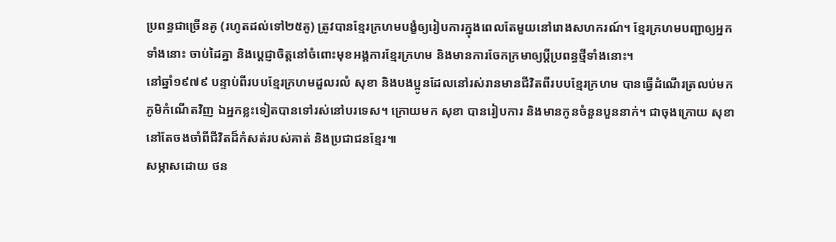ប្រពន្ធជាច្រើនគូ (រហូតដល់ទៅ២៥គូ) ត្រូវបានខ្មែរក្រហមបង្ខំឲ្យរៀបការក្នុងពេលតែមួយនៅរោងសហករណ៍។ ខ្មែរក្រហមបញ្ជាឲ្យអ្នកទាំងនោះ ចាប់ដៃគ្នា និងប្តេជ្ញាចិត្តនៅចំពោះមុខអង្គការខ្មែរក្រហម និងមានការចែកក្រមាឲ្យប្តីប្រពន្ធថ្មីទាំងនោះ។
នៅឆ្នាំ១៩៧៩ បន្ទាប់ពីរបបខ្មែរក្រហមដួលរលំ សុខា និងបងប្អូនដែលនៅរស់រានមានជីវិតពីរបបខ្មែរក្រហម បានធ្វើដំណើរត្រលប់មកភូមិកំណើតវិញ ឯអ្នកខ្លះទៀតបានទៅរស់នៅបរទេស។ ក្រោយមក សុខា បានរៀបការ និងមានកូនចំនួនបួននាក់។ ជាចុងក្រោយ សុខា នៅតែចងចាំពីជីវិតដ៏កំសត់របស់គាត់ និងប្រជាជនខ្មែរ៕
សម្ភាសដោយ ថន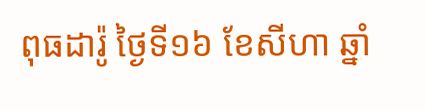ពុធដារ៉ូ ថ្ងៃទី១៦ ខែសីហា ឆ្នាំ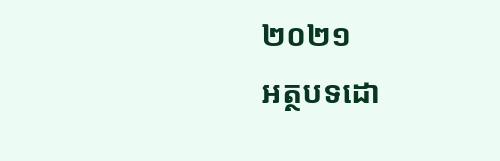២០២១
អត្ថបទដោ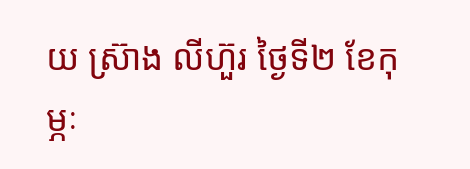យ ស្រ៊ាង លីហ៊ួរ ថ្ងៃទី២ ខែកុម្ភៈ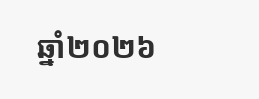ឆ្នាំ២០២៦